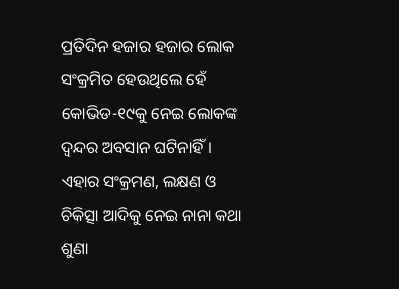ପ୍ରତିଦିନ ହଜାର ହଜାର ଲୋକ ସଂକ୍ରମିତ ହେଉଥିଲେ ହେଁ କୋଭିଡ-୧୯କୁ ନେଇ ଲୋକଙ୍କ ଦ୍ବନ୍ଦର ଅବସାନ ଘଟିନାହିଁ। ଏହାର ସଂକ୍ରମଣ, ଲକ୍ଷଣ ଓ ଚିକିତ୍ସା ଆଦିକୁ ନେଇ ନାନା କଥା ଶୁଣା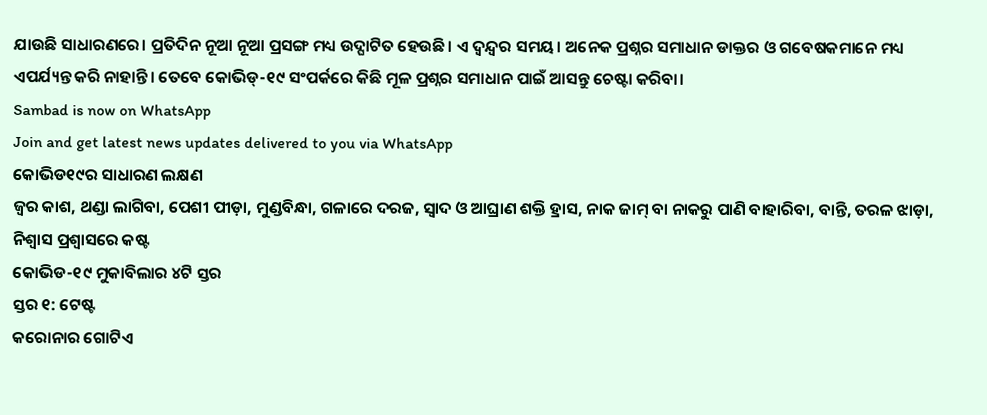ଯାଉଛି ସାଧାରଣରେ। ପ୍ରତିଦିନ ନୂଆ ନୂଆ ପ୍ରସଙ୍ଗ ମଧ୍ୟ ଉଦ୍ଘାଟିତ ହେଉଛି। ଏ ଦ୍ବନ୍ଦ୍ବର ସମୟ। ଅନେକ ପ୍ରଶ୍ନର ସମାଧାନ ଡାକ୍ତର ଓ ଗବେଷକମାନେ ମଧ୍ୟ ଏପର୍ଯ୍ୟନ୍ତ କରି ନାହାନ୍ତି। ତେବେ କୋଭିଡ୍-୧୯ ସଂପର୍କରେ କିଛି ମୂଳ ପ୍ରଶ୍ନର ସମାଧାନ ପାଇଁ ଆସନ୍ତୁ ଚେଷ୍ଟା କରିବା।
Sambad is now on WhatsApp
Join and get latest news updates delivered to you via WhatsApp
କୋଭିଡ୧୯ର ସାଧାରଣ ଲକ୍ଷଣ
ଜ୍ବର କାଶ, ଥଣ୍ଡା ଲାଗିବା, ପେଶୀ ପୀଡ଼ା, ମୁଣ୍ଡବିନ୍ଧା, ଗଳାରେ ଦରଜ, ସ୍ବାଦ ଓ ଆଘ୍ରାଣ ଶକ୍ତି ହ୍ରାସ, ନାକ ଜାମ୍ ବା ନାକରୁ ପାଣି ବାହାରିବା, ବାନ୍ତି, ତରଳ ଝାଡ଼ା, ନିଶ୍ବାସ ପ୍ରଶ୍ବାସରେ କଷ୍ଟ
କୋଭିଡ-୧୯ ମୁକାବିଲାର ୪ଟି ସ୍ତର
ସ୍ତର ୧: ଟେଷ୍ଟ
କରୋନାର ଗୋଟିଏ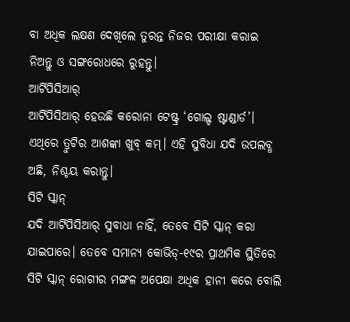ବା ଅଧିକ ଲକ୍ଷଣ ଦେଖିଲେ ତୁରନ୍ତ ନିଜର ପରୀକ୍ଷା କରାଇ ନିଅନ୍ତୁ ଓ ସଙ୍ଗରୋଧରେ ରୁହନ୍ତୁ।
ଆର୍ଟିପିସିଆର୍
ଆର୍ଟିପିସିଆର୍ ହେଉଛି କରୋନା ଟେଷ୍ଟ୍ର ‘ଗୋଲ୍ଡ ଷ୍ଟାଣ୍ଡାର୍ଡ’। ଏଥିରେ ତ୍ରୁଟିର ଆଶଙ୍କା ଖୁବ୍ କମ୍। ଏହି ସୁବିଧା ଯଦି ଉପଲବ୍ଧ ଅଛି, ନିଶ୍ଚୟ କରାନ୍ତୁ।
ସିଟି ସ୍କାନ୍
ଯଦି ଆର୍ଟିପିସିଆର୍ ସୁବାଧା ନାହିଁ, ତେବେ ସିଟି ସ୍କାନ୍ କରା ଯାଇପାରେ। ତେବେ ସମାନ୍ୟ କୋଭିଡ୍-୧୯ର ପ୍ରାଥମିକ ସ୍ଥିତିରେ ସିଟି ସ୍କାନ୍ ରୋଗୀର ମଙ୍ଗଳ ଅପେକ୍ଷା ଅଧିକ ହାନୀ କରେ ବୋଲି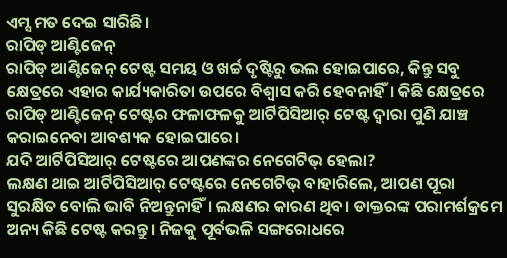ଏମ୍ସ ମତ ଦେଇ ସାରିଛି।
ରାପିଡ୍ ଆଣ୍ଟିଜେନ୍
ରାପିଡ୍ ଆଣ୍ଟିଜେନ୍ ଟେଷ୍ଟ ସମୟ ଓ ଖର୍ଚ୍ଚ ଦୃଷ୍ଟିରୁ ଭଲ ହୋଇପାରେ, କିନ୍ତୁ ସବୁ କ୍ଷେତ୍ରରେ ଏହାର କାର୍ଯ୍ୟକାରିତା ଉପରେ ବିଶ୍ବାସ କରି ହେବନାହିଁ। କିଛି କ୍ଷେତ୍ରରେ ରାପିଡ୍ ଆଣ୍ଟିଜେନ୍ ଟେଷ୍ଟର ଫଳାଫଳକୁ ଆର୍ଟିପିସିଆର୍ ଟେଷ୍ଟ ଦ୍ବାରା ପୁଣି ଯାଞ୍ଚ କରାଇନେବା ଆବଶ୍ୟକ ହୋଇପାରେ।
ଯଦି ଆର୍ଟିପିସିଆର୍ ଟେଷ୍ଟରେ ଆପଣଙ୍କର ନେଗେଟିଭ୍ ହେଲା?
ଲକ୍ଷଣ ଥାଇ ଆର୍ଟିପିସିଆର୍ ଟେଷ୍ଟରେ ନେଗେଟିଭ୍ ବାହାରିଲେ, ଆପଣ ପୂରା ସୁରକ୍ଷିତ ବୋଲି ଭାବି ନିଅନ୍ତୁନାହିଁ। ଲକ୍ଷଣର କାରଣ ଥିବ। ଡାକ୍ତରଙ୍କ ପରାମର୍ଶକ୍ରମେ ଅନ୍ୟ କିଛି ଟେଷ୍ଟ କରନ୍ତୁ। ନିଜକୁ ପୂର୍ବଭଳି ସଙ୍ଗରୋଧରେ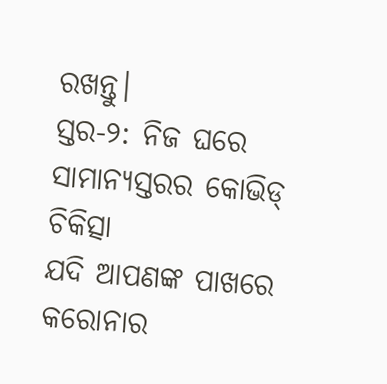ରଖନ୍ତୁ।
ସ୍ତର-୨: ନିଜ ଘରେ ସାମାନ୍ୟସ୍ତରର କୋଭିଡ୍ ଚିକିତ୍ସା
ଯଦି ଆପଣଙ୍କ ପାଖରେ କରୋନାର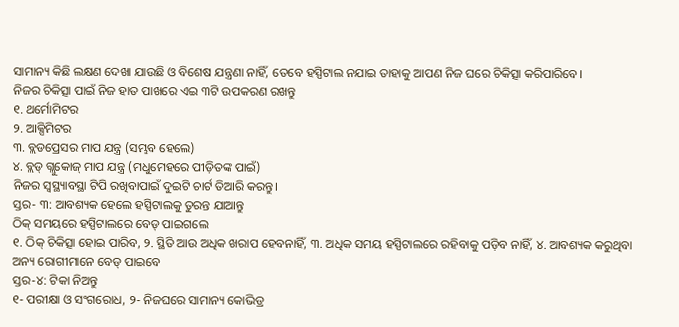ସାମାନ୍ୟ କିଛି ଲକ୍ଷଣ ଦେଖା ଯାଉଛି ଓ ବିଶେଷ ଯନ୍ତ୍ରଣା ନାହିଁ, ତେବେ ହସ୍ପିଟାଲ ନଯାଇ ତାହାକୁ ଆପଣ ନିଜ ଘରେ ଚିକିତ୍ସା କରିପାରିବେ।
ନିଜର ଚିକିତ୍ସା ପାଇଁ ନିଜ ହାତ ପାଖରେ ଏଇ ୩ଟି ଉପକରଣ ରଖନ୍ତୁ
୧. ଥର୍ମୋମିଟର
୨. ଆକ୍ସିମିଟର
୩. ବ୍ଲଡପ୍ରେସର ମାପ ଯନ୍ତ୍ର (ସମ୍ଭବ ହେଲେ)
୪. ବ୍ଲଡ୍ ଗ୍ଲୁକୋଜ୍ ମାପ ଯନ୍ତ୍ର (ମଧୁମେହରେ ପୀଡ଼ିତଙ୍କ ପାଇଁ)
ନିଜର ସ୍ବସ୍ଥ୍ୟାବସ୍ଥା ଟିପି ରଖିବାପାଇଁ ଦୁଇଟି ଚାର୍ଟ ତିଆରି କରନ୍ତୁ।
ସ୍ତର- ୩: ଆବଶ୍ୟକ ହେଲେ ହସ୍ପିଟାଲକୁ ତୁରନ୍ତ ଯାଆନ୍ତୁ
ଠିକ୍ ସମୟରେ ହସ୍ପିଟାଲରେ ବେଡ୍ ପାଇଗଲେ
୧. ଠିକ୍ ଚିକିତ୍ସା ହୋଇ ପାରିବ, ୨. ସ୍ଥିତି ଆଉ ଅଧିକ ଖରାପ ହେବନାହିଁ, ୩. ଅଧିକ ସମୟ ହସ୍ପିଟାଲରେ ରହିବାକୁ ପଡ଼ିବ ନାହିଁ, ୪. ଆବଶ୍ୟକ କରୁଥିବା ଅନ୍ୟ ରୋଗୀମାନେ ବେଡ୍ ପାଇବେ
ସ୍ତର-୪: ଟିକା ନିଅନ୍ତୁ
୧- ପରୀକ୍ଷା ଓ ସଂଗରୋଧ, ୨- ନିଜଘରେ ସାମାନ୍ୟ କୋଭିଡ୍ର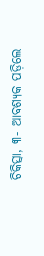ଚିକିତ୍ସା, ୩- ଆବଶ୍ୟକ ପଡ଼ିଲେ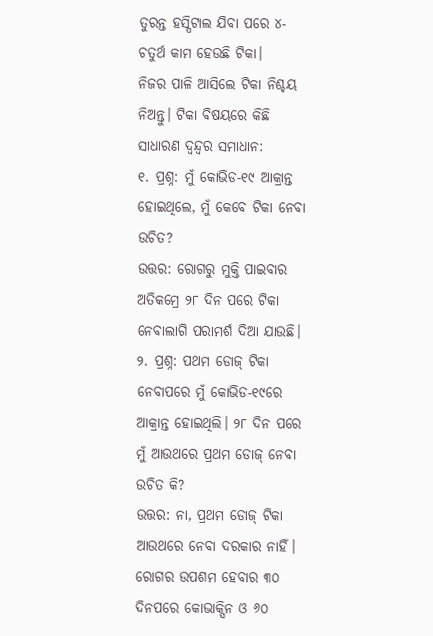ତୁରନ୍ତ ହସ୍ପିଟାଲ ଯିବା ପରେ ୪- ଚତୁର୍ଥ କାମ ହେଉଛି ଟିକା।
ନିଜର ପାଳି ଆସିଲେ ଟିକା ନିଶ୍ଚୟ ନିଅନ୍ତୁ। ଟିକା ବିଷୟରେ କିଛି ସାଧାରଣ ଦ୍ବନ୍ଦ୍ବର ସମାଧାନ:
୧. ପ୍ରଶ୍ନ: ମୁଁ କୋଭିଡ-୧୯ ଆକ୍ରାନ୍ତ ହୋଇଥିଲେ, ମୁଁ କେବେ ଟିକା ନେବା ଉଚିତ?
ଉତ୍ତର: ରୋଗରୁ ମୁକ୍ତି ପାଇବାର ଅତିକମ୍ରେ ୨୮ ଦିନ ପରେ ଟିକା ନେବାଲାଗି ପରାମର୍ଶ ଦିଆ ଯାଉଛି।
୨. ପ୍ରଶ୍ନ: ପଥମ ଡୋଜ୍ ଟିକା ନେବାପରେ ମୁଁ କୋଭିଡ-୧୯ରେ ଆକ୍ରାନ୍ତ ହୋଇଥିଲି। ୨୮ ଦିନ ପରେ ମୁଁ ଆଉଥରେ ପ୍ରଥମ ଡୋଜ୍ ନେବା ଉଚିତ କି?
ଉତ୍ତର: ନା, ପ୍ରଥମ ଡୋଜ୍ ଟିକା ଆଉଥରେ ନେବା ଦରକାର ନାହିଁ। ରୋଗର ଉପଶମ ହେବାର ୩୦ ଦିନପରେ କୋଭାକ୍ସିନ ଓ ୬୦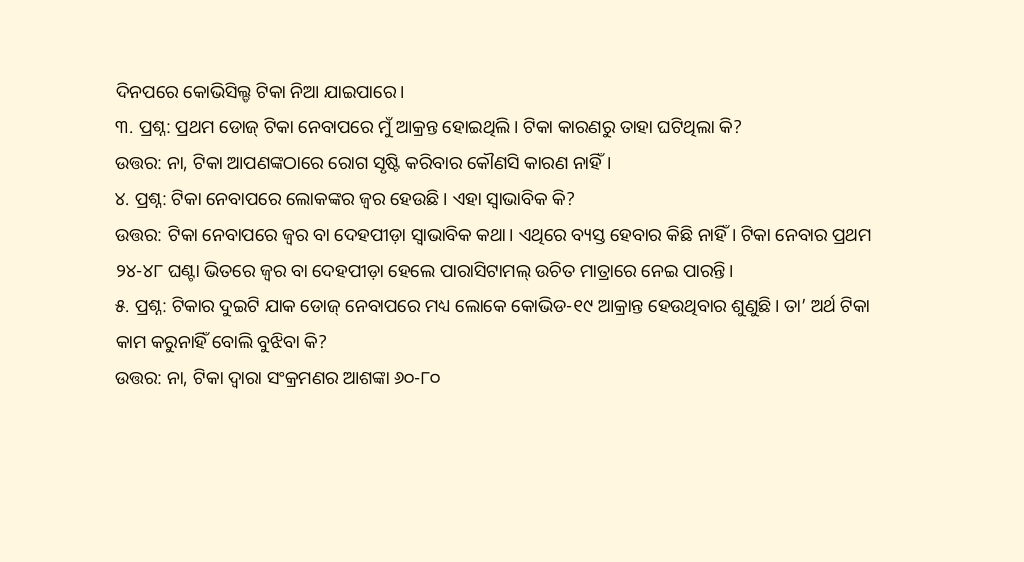ଦିନପରେ କୋଭିସିଲ୍ଡ ଟିକା ନିଆ ଯାଇପାରେ।
୩. ପ୍ରଶ୍ନ: ପ୍ରଥମ ଡୋଜ୍ ଟିକା ନେବାପରେ ମୁଁ ଆକ୍ରନ୍ତ ହୋଇଥିଲି। ଟିକା କାରଣରୁ ତାହା ଘଟିଥିଲା କି?
ଉତ୍ତର: ନା, ଟିକା ଆପଣଙ୍କଠାରେ ରୋଗ ସୃଷ୍ଟି କରିବାର କୌଣସି କାରଣ ନାହିଁ।
୪. ପ୍ରଶ୍ନ: ଟିକା ନେବାପରେ ଲୋକଙ୍କର ଜ୍ବର ହେଉଛି। ଏହା ସ୍ବାଭାବିକ କି?
ଉତ୍ତର: ଟିକା ନେବାପରେ ଜ୍ବର ବା ଦେହପୀଡ଼ା ସ୍ବାଭାବିକ କଥା। ଏଥିରେ ବ୍ୟସ୍ତ ହେବାର କିଛି ନାହିଁ। ଟିକା ନେବାର ପ୍ରଥମ ୨୪-୪୮ ଘଣ୍ଟା ଭିତରେ ଜ୍ବର ବା ଦେହପୀଡ଼ା ହେଲେ ପାରାସିଟାମଲ୍ ଉଚିତ ମାତ୍ରାରେ ନେଇ ପାରନ୍ତି।
୫. ପ୍ରଶ୍ନ: ଟିକାର ଦୁଇଟି ଯାକ ଡୋଜ୍ ନେବାପରେ ମଧ୍ୟ ଲୋକେ କୋଭିଡ-୧୯ ଆକ୍ରାନ୍ତ ହେଉଥିବାର ଶୁଣୁଛି। ତା’ ଅର୍ଥ ଟିକା କାମ କରୁନାହିଁ ବୋଲି ବୁଝିବା କି?
ଉତ୍ତର: ନା, ଟିକା ଦ୍ବାରା ସଂକ୍ରମଣର ଆଶଙ୍କା ୬୦-୮୦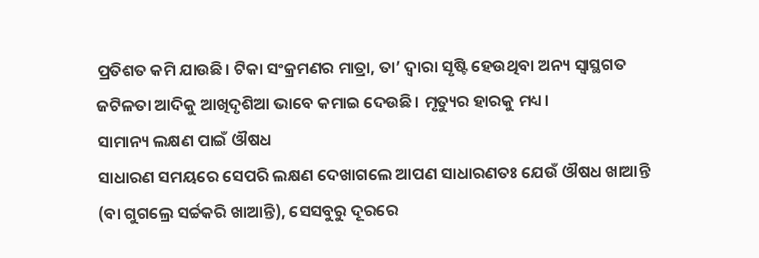ପ୍ରତିଶତ କମି ଯାଉଛି। ଟିକା ସଂକ୍ରମଣର ମାତ୍ରା, ତା’ ଦ୍ବାରା ସୃଷ୍ଟି ହେଉଥିବା ଅନ୍ୟ ସ୍ବାସ୍ଥଗତ ଜଟିଳତା ଆଦିକୁ ଆଖିଦୃଶିଆ ଭାବେ କମାଇ ଦେଉଛି। ମୃତ୍ୟୁର ହାରକୁ ମଧ୍ୟ।
ସାମାନ୍ୟ ଲକ୍ଷଣ ପାଇଁ ଔଷଧ
ସାଧାରଣ ସମୟରେ ସେପରି ଲକ୍ଷଣ ଦେଖାଗଲେ ଆପଣ ସାଧାରଣତଃ ଯେଉଁ ଔଷଧ ଖାଆନ୍ତି (ବା ଗୁଗଲ୍ରେ ସର୍ଚ୍ଚକରି ଖାଆନ୍ତି), ସେସବୁରୁ ଦୂରରେ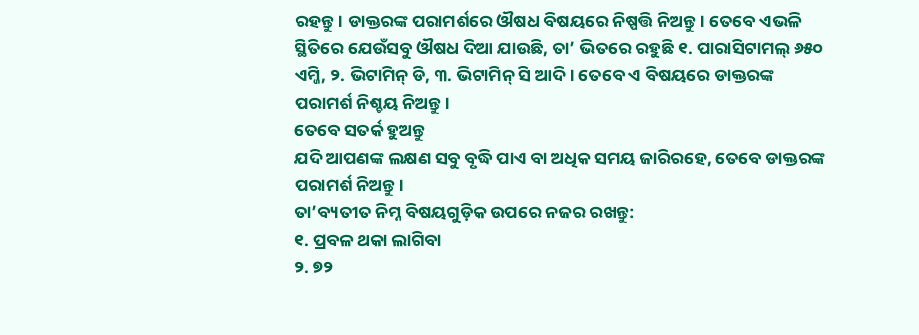ରହନ୍ତୁ। ଡାକ୍ତରଙ୍କ ପରାମର୍ଶରେ ଔଷଧ ବିଷୟରେ ନିଷ୍ପତ୍ତି ନିଅନ୍ତୁ। ତେବେ ଏଭଳି ସ୍ଥିତିରେ ଯେଉଁସବୁ ଔଷଧ ଦିଆ ଯାଉଛି, ତା’ ଭିତରେ ରହୁଛି ୧. ପାରାସିଟାମଲ୍ ୬୫୦ ଏମ୍ଜି, ୨. ଭିଟାମିନ୍ ଡି, ୩. ଭିଟାମିନ୍ ସି ଆଦି। ତେବେ ଏ ବିଷୟରେ ଡାକ୍ତରଙ୍କ ପରାମର୍ଶ ନିଶ୍ଚୟ ନିଅନ୍ତୁ।
ତେବେ ସତର୍କ ହୁଅନ୍ତୁ
ଯଦି ଆପଣଙ୍କ ଲକ୍ଷଣ ସବୁ ବୃଦ୍ଧି ପାଏ ବା ଅଧିକ ସମୟ ଜାରିରହେ, ତେବେ ଡାକ୍ତରଙ୍କ ପରାମର୍ଶ ନିଅନ୍ତୁ।
ତା’ବ୍ୟତୀତ ନିମ୍ନ ବିଷୟଗୁଡ଼ିକ ଉପରେ ନଜର ରଖନ୍ତୁ:
୧. ପ୍ରବଳ ଥକା ଲାଗିବା
୨. ୭୨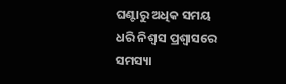ଘଣ୍ଟାରୁ ଅଧିକ ସମୟ ଧରି ନିଶ୍ବାସ ପ୍ରଶ୍ବାସରେ ସମସ୍ୟା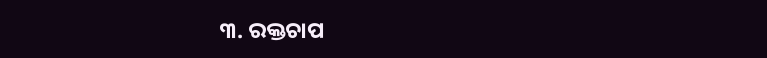୩. ରକ୍ତଚାପ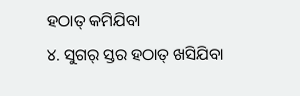ହଠାତ୍ କମିଯିବା
୪. ସୁଗର୍ ସ୍ତର ହଠାତ୍ ଖସିଯିବା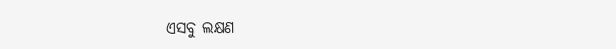ଏସବୁ ଲକ୍ଷଣ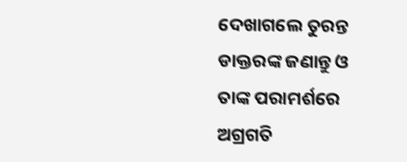ଦେଖାଗଲେ ତୁରନ୍ତ ଡାକ୍ତରଙ୍କ ଜଣାନ୍ତୁ ଓ ତାଙ୍କ ପରାମର୍ଶରେ ଅଗ୍ରଗତି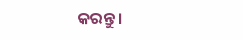କରନ୍ତୁ।